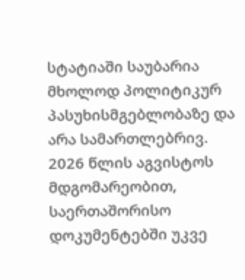სტატიაში საუბარია მხოლოდ პოლიტიკურ პასუხისმგებლობაზე და არა სამართლებრივ.
2026 წლის აგვისტოს მდგომარეობით, საერთაშორისო დოკუმენტებში უკვე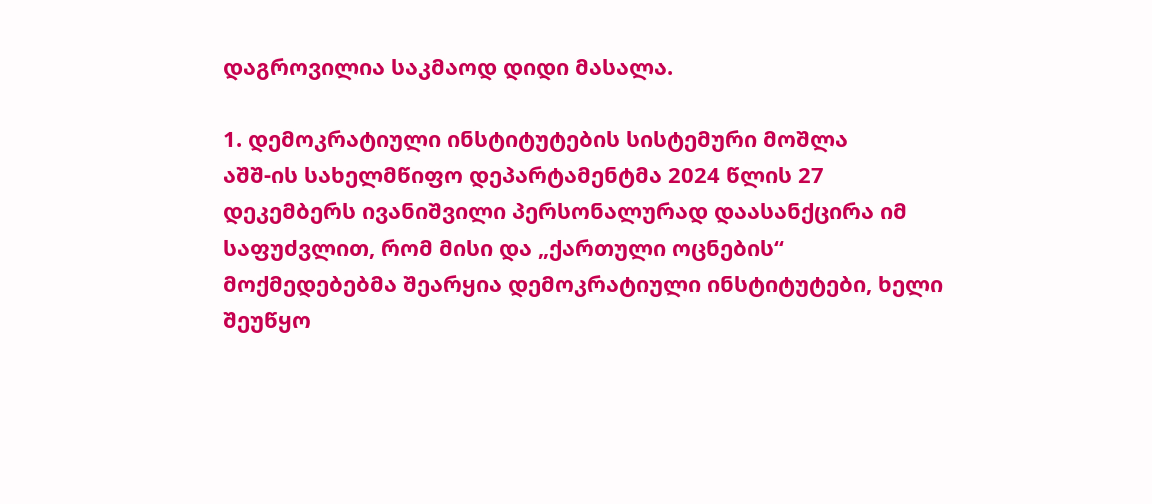დაგროვილია საკმაოდ დიდი მასალა.

1. დემოკრატიული ინსტიტუტების სისტემური მოშლა
აშშ-ის სახელმწიფო დეპარტამენტმა 2024 წლის 27 დეკემბერს ივანიშვილი პერსონალურად დაასანქცირა იმ საფუძვლით, რომ მისი და „ქართული ოცნების“ მოქმედებებმა შეარყია დემოკრატიული ინსტიტუტები, ხელი შეუწყო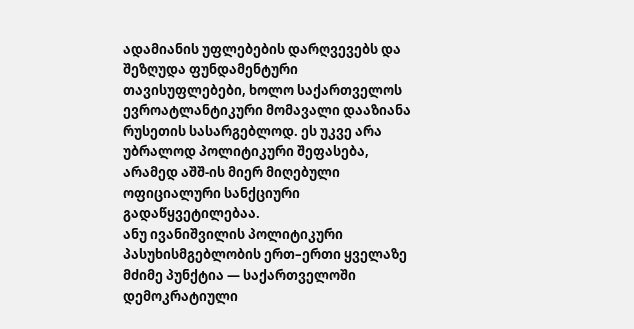ადამიანის უფლებების დარღვევებს და შეზღუდა ფუნდამენტური თავისუფლებები, ხოლო საქართველოს ევროატლანტიკური მომავალი დააზიანა რუსეთის სასარგებლოდ. ეს უკვე არა უბრალოდ პოლიტიკური შეფასება, არამედ აშშ-ის მიერ მიღებული ოფიციალური სანქციური გადაწყვეტილებაა.
ანუ ივანიშვილის პოლიტიკური პასუხისმგებლობის ერთ–ერთი ყველაზე მძიმე პუნქტია — საქართველოში დემოკრატიული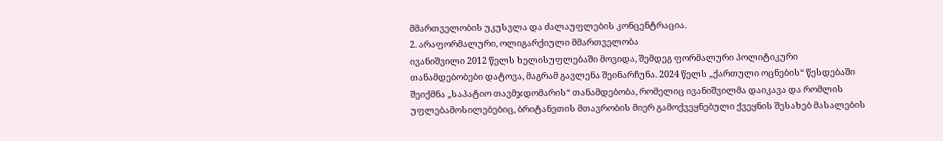მმართველობის უკუსვლა და ძალაუფლების კონცენტრაცია.
2. არაფორმალური, ოლიგარქიული მმართველობა
ივანიშვილი 2012 წელს ხელისუფლებაში მოვიდა, შემდეგ ფორმალური პოლიტიკური თანამდებობები დატოვა, მაგრამ გავლენა შეინარჩუნა. 2024 წელს „ქართული ოცნების“ წესდებაში შეიქმნა „საპატიო თავმჯდომარის“ თანამდებობა, რომელიც ივანიშვილმა დაიკავა და რომლის უფლებამოსილებებიც, ბრიტანეთის მთავრობის მიერ გამოქვეყნებული ქვეყნის შესახებ მასალების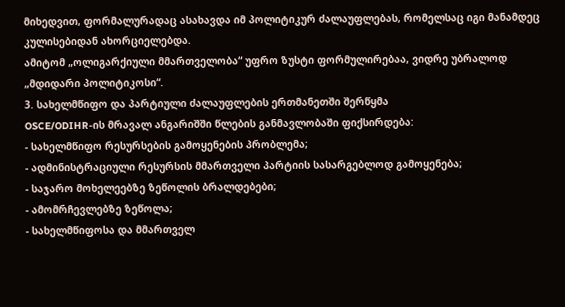მიხედვით, ფორმალურადაც ასახავდა იმ პოლიტიკურ ძალაუფლებას, რომელსაც იგი მანამდეც კულისებიდან ახორციელებდა.
ამიტომ „ოლიგარქიული მმართველობა“ უფრო ზუსტი ფორმულირებაა, ვიდრე უბრალოდ „მდიდარი პოლიტიკოსი“.
3. სახელმწიფო და პარტიული ძალაუფლების ერთმანეთში შერწყმა
OSCE/ODIHR-ის მრავალ ანგარიშში წლების განმავლობაში ფიქსირდება:
- სახელმწიფო რესურსების გამოყენების პრობლემა;
- ადმინისტრაციული რესურსის მმართველი პარტიის სასარგებლოდ გამოყენება;
- საჯარო მოხელეებზე ზეწოლის ბრალდებები;
- ამომრჩევლებზე ზეწოლა;
- სახელმწიფოსა და მმართველ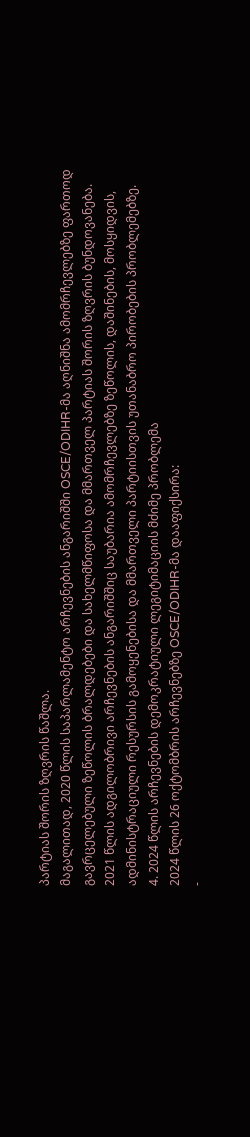პარტიას შორის ზღვრის წაშლა.
მაგალითად, 2020 წლის საპარლამენტო არჩევნების ანგარიშში OSCE/ODIHR-მა აღნიშნა ამომრჩევლებზე ფართოდ გავრცელებული ზეწოლის ბრალდებები და სახელმწიფოსა და მმართველ პარტიას შორის ზღვრის ბუნდოვანება.
2021 წლის ადგილობრივი არჩევნების ანგარიშშიც საუბარია ამომრჩევლებზე ზეწოლის, დაშინების, მოსყიდვის, ადმინისტრაციული რესურსის გამოყენებისა და მმართველი პარტიისთვის უთანაბრო პირობების პრობლემებზე.
4. 2024 წლის არჩევნების დემოკრატიული ლეგიტიმაციის მძიმე პრობლემა
2024 წლის 26 ოქტომბრის არჩევნებზე OSCE/ODIHR-მა დააფიქსირა:
-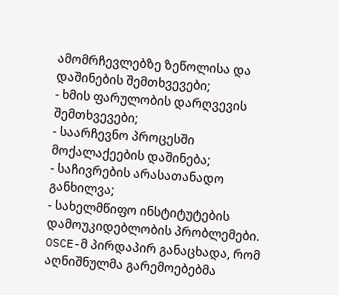ამომრჩევლებზე ზეწოლისა და დაშინების შემთხვევები;
- ხმის ფარულობის დარღვევის შემთხვევები;
- საარჩევნო პროცესში მოქალაქეების დაშინება;
- საჩივრების არასათანადო განხილვა;
- სახელმწიფო ინსტიტუტების დამოუკიდებლობის პრობლემები.
OSCE-მ პირდაპირ განაცხადა, რომ აღნიშნულმა გარემოებებმა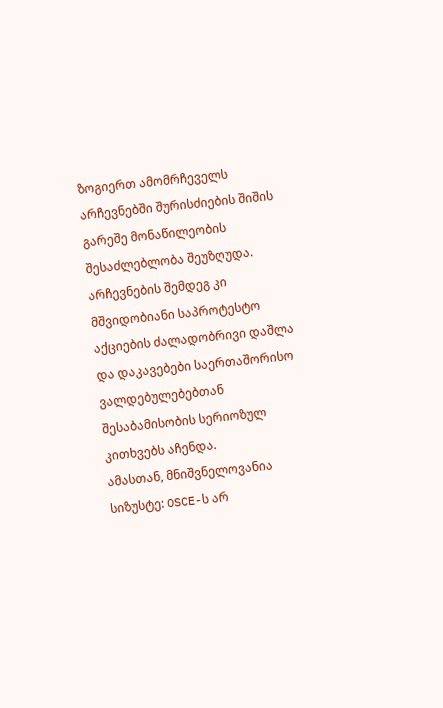ზოგიერთ ამომრჩეველს არჩევნებში შურისძიების შიშის გარეშე მონაწილეობის შესაძლებლობა შეუზღუდა. არჩევნების შემდეგ კი მშვიდობიანი საპროტესტო აქციების ძალადობრივი დაშლა და დაკავებები საერთაშორისო ვალდებულებებთან შესაბამისობის სერიოზულ კითხვებს აჩენდა.
ამასთან, მნიშვნელოვანია სიზუსტე: OSCE-ს არ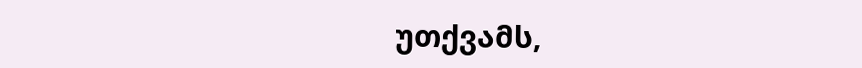უთქვამს,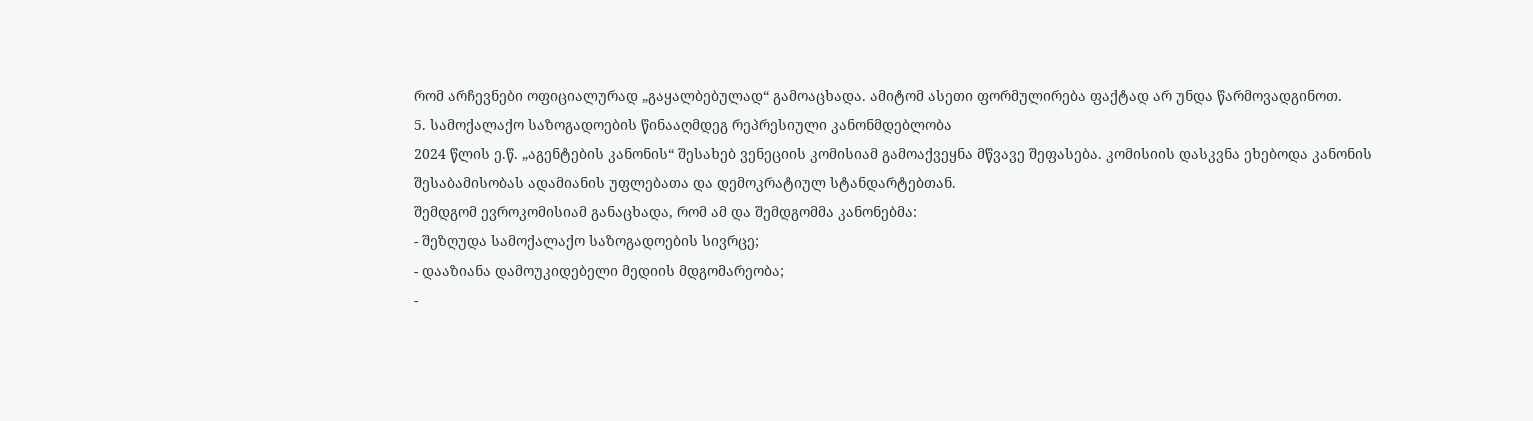რომ არჩევნები ოფიციალურად „გაყალბებულად“ გამოაცხადა. ამიტომ ასეთი ფორმულირება ფაქტად არ უნდა წარმოვადგინოთ.
5. სამოქალაქო საზოგადოების წინააღმდეგ რეპრესიული კანონმდებლობა
2024 წლის ე.წ. „აგენტების კანონის“ შესახებ ვენეციის კომისიამ გამოაქვეყნა მწვავე შეფასება. კომისიის დასკვნა ეხებოდა კანონის შესაბამისობას ადამიანის უფლებათა და დემოკრატიულ სტანდარტებთან.
შემდგომ ევროკომისიამ განაცხადა, რომ ამ და შემდგომმა კანონებმა:
- შეზღუდა სამოქალაქო საზოგადოების სივრცე;
- დააზიანა დამოუკიდებელი მედიის მდგომარეობა;
-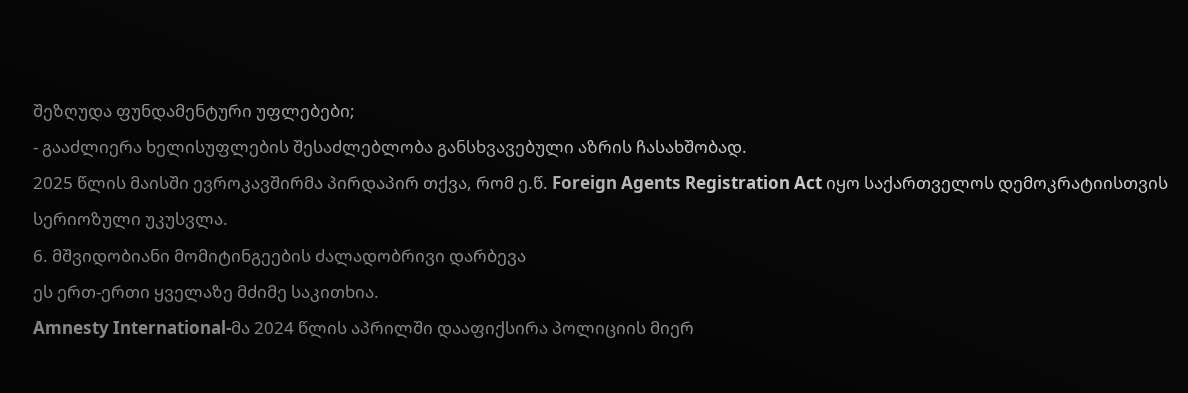შეზღუდა ფუნდამენტური უფლებები;
- გააძლიერა ხელისუფლების შესაძლებლობა განსხვავებული აზრის ჩასახშობად.
2025 წლის მაისში ევროკავშირმა პირდაპირ თქვა, რომ ე.წ. Foreign Agents Registration Act იყო საქართველოს დემოკრატიისთვის სერიოზული უკუსვლა.
6. მშვიდობიანი მომიტინგეების ძალადობრივი დარბევა
ეს ერთ-ერთი ყველაზე მძიმე საკითხია.
Amnesty International-მა 2024 წლის აპრილში დააფიქსირა პოლიციის მიერ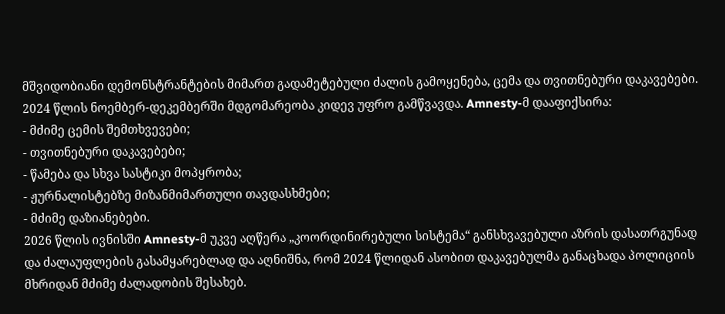მშვიდობიანი დემონსტრანტების მიმართ გადამეტებული ძალის გამოყენება, ცემა და თვითნებური დაკავებები.
2024 წლის ნოემბერ-დეკემბერში მდგომარეობა კიდევ უფრო გამწვავდა. Amnesty-მ დააფიქსირა:
- მძიმე ცემის შემთხვევები;
- თვითნებური დაკავებები;
- წამება და სხვა სასტიკი მოპყრობა;
- ჟურნალისტებზე მიზანმიმართული თავდასხმები;
- მძიმე დაზიანებები.
2026 წლის ივნისში Amnesty-მ უკვე აღწერა „კოორდინირებული სისტემა“ განსხვავებული აზრის დასათრგუნად და ძალაუფლების გასამყარებლად და აღნიშნა, რომ 2024 წლიდან ასობით დაკავებულმა განაცხადა პოლიციის მხრიდან მძიმე ძალადობის შესახებ.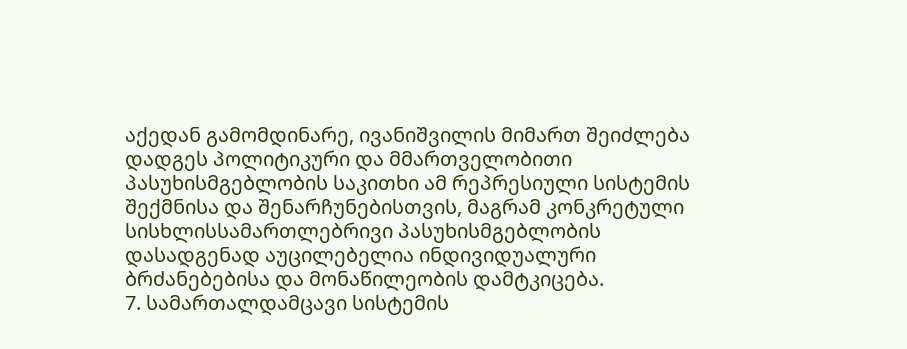აქედან გამომდინარე, ივანიშვილის მიმართ შეიძლება დადგეს პოლიტიკური და მმართველობითი პასუხისმგებლობის საკითხი ამ რეპრესიული სისტემის შექმნისა და შენარჩუნებისთვის, მაგრამ კონკრეტული სისხლისსამართლებრივი პასუხისმგებლობის დასადგენად აუცილებელია ინდივიდუალური ბრძანებებისა და მონაწილეობის დამტკიცება.
7. სამართალდამცავი სისტემის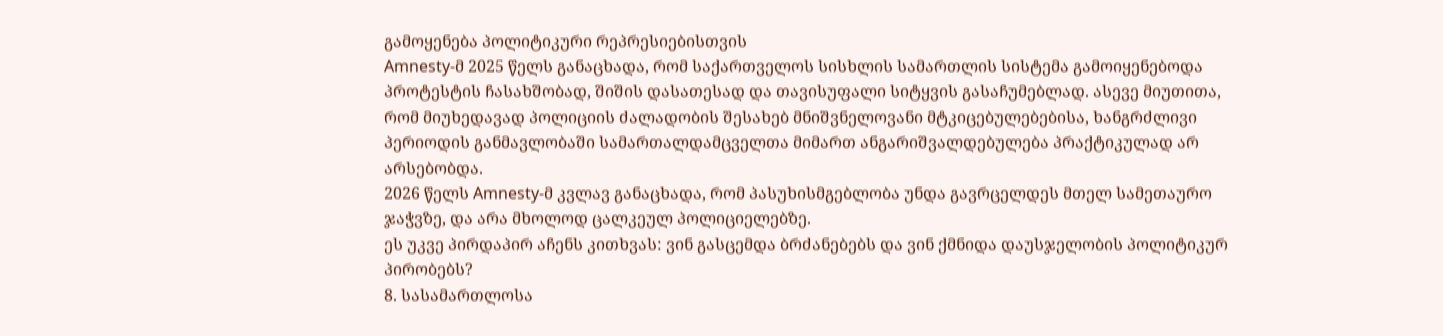გამოყენება პოლიტიკური რეპრესიებისთვის
Amnesty-მ 2025 წელს განაცხადა, რომ საქართველოს სისხლის სამართლის სისტემა გამოიყენებოდა პროტესტის ჩასახშობად, შიშის დასათესად და თავისუფალი სიტყვის გასაჩუმებლად. ასევე მიუთითა, რომ მიუხედავად პოლიციის ძალადობის შესახებ მნიშვნელოვანი მტკიცებულებებისა, ხანგრძლივი პერიოდის განმავლობაში სამართალდამცველთა მიმართ ანგარიშვალდებულება პრაქტიკულად არ არსებობდა.
2026 წელს Amnesty-მ კვლავ განაცხადა, რომ პასუხისმგებლობა უნდა გავრცელდეს მთელ სამეთაურო ჯაჭვზე, და არა მხოლოდ ცალკეულ პოლიციელებზე.
ეს უკვე პირდაპირ აჩენს კითხვას: ვინ გასცემდა ბრძანებებს და ვინ ქმნიდა დაუსჯელობის პოლიტიკურ პირობებს?
8. სასამართლოსა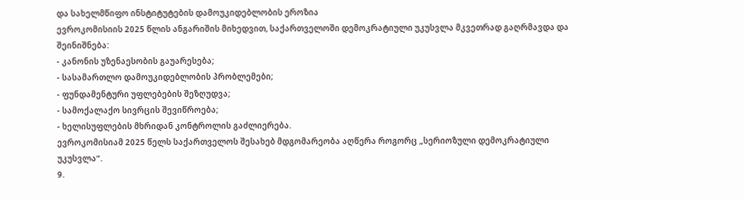და სახელმწიფო ინსტიტუტების დამოუკიდებლობის ეროზია
ევროკომისიის 2025 წლის ანგარიშის მიხედვით, საქართველოში დემოკრატიული უკუსვლა მკვეთრად გაღრმავდა და შეინიშნება:
- კანონის უზენაესობის გაუარესება;
- სასამართლო დამოუკიდებლობის პრობლემები;
- ფუნდამენტური უფლებების შეზღუდვა;
- სამოქალაქო სივრცის შევიწროება;
- ხელისუფლების მხრიდან კონტროლის გაძლიერება.
ევროკომისიამ 2025 წელს საქართველოს შესახებ მდგომარეობა აღწერა როგორც „სერიოზული დემოკრატიული უკუსვლა“.
9.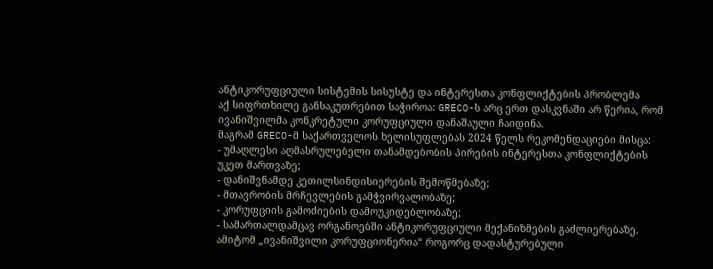ანტიკორუფციული სისტემის სისუსტე და ინტერესთა კონფლიქტების პრობლემა
აქ სიფრთხილე განსაკუთრებით საჭიროა: GRECO-ს არც ერთ დასკვნაში არ წერია, რომ ივანიშვილმა კონკრეტული კორუფციული დანაშაული ჩაიდინა.
მაგრამ GRECO-მ საქართველოს ხელისუფლებას 2024 წელს რეკომენდაციები მისცა:
- უმაღლესი აღმასრულებელი თანამდებობის პირების ინტერესთა კონფლიქტების უკეთ მართვაზე;
- დანიშვნამდე კეთილსინდისიერების შემოწმებაზე;
- მთავრობის მრჩევლების გამჭვირვალობაზე;
- კორუფციის გამოძიების დამოუკიდებლობაზე;
- სამართალდამცავ ორგანოებში ანტიკორუფციული მექანიზმების გაძლიერებაზე.
ამიტომ „ივანიშვილი კორუფციონერია“ როგორც დადასტურებული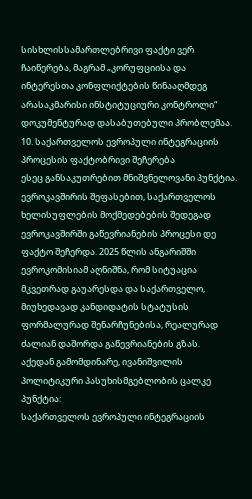სისხლისსამართლებრივი ფაქტი ვერ ჩაიწერება, მაგრამ „კორუფციისა და ინტერესთა კონფლიქტების წინააღმდეგ არასაკმარისი ინსტიტუციური კონტროლი“ დოკუმენტურად დასაბუთებული პრობლემაა.
10. საქართველოს ევროპული ინტეგრაციის პროცესის ფაქტობრივი შეჩერება
ესეც განსაკუთრებით მნიშვნელოვანი პუნქტია.
ევროკავშირის შეფასებით, საქართველოს ხელისუფლების მოქმედებების შედეგად ევროკავშირში გაწევრიანების პროცესი დე ფაქტო შეჩერდა. 2025 წლის ანგარიშში ევროკომისიამ აღნიშნა, რომ სიტუაცია მკვეთრად გაუარესდა და საქართველო, მიუხედავად კანდიდატის სტატუსის ფორმალურად შენარჩუნებისა, რეალურად ძალიან დაშორდა გაწევრიანების გზას.
აქედან გამომდინარე, ივანიშვილის პოლიტიკური პასუხისმგებლობის ცალკე პუნქტია:
საქართველოს ევროპული ინტეგრაციის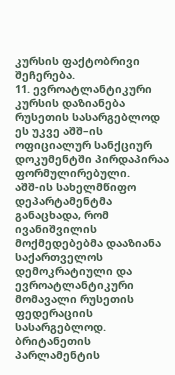კურსის ფაქტობრივი შეჩერება.
11. ევროატლანტიკური კურსის დაზიანება რუსეთის სასარგებლოდ
ეს უკვე აშშ–ის ოფიციალურ სანქციურ დოკუმენტში პირდაპირაა ფორმულირებული.
აშშ-ის სახელმწიფო დეპარტამენტმა განაცხადა, რომ ივანიშვილის მოქმედებებმა დააზიანა საქართველოს დემოკრატიული და ევროატლანტიკური მომავალი რუსეთის ფედერაციის სასარგებლოდ.
ბრიტანეთის პარლამენტის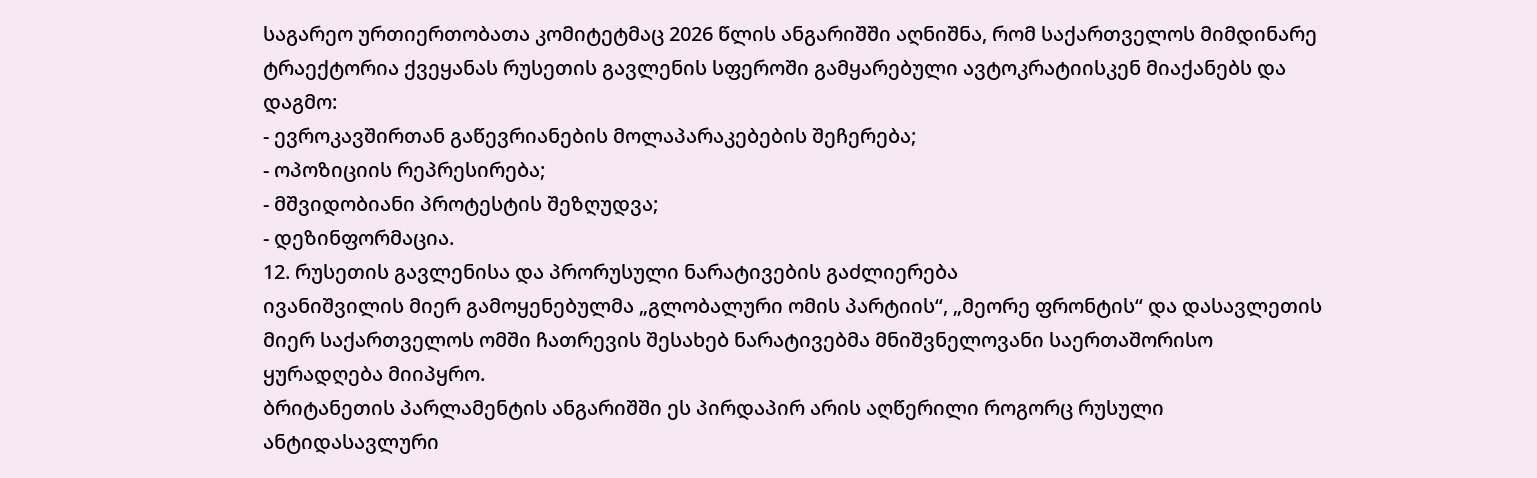საგარეო ურთიერთობათა კომიტეტმაც 2026 წლის ანგარიშში აღნიშნა, რომ საქართველოს მიმდინარე ტრაექტორია ქვეყანას რუსეთის გავლენის სფეროში გამყარებული ავტოკრატიისკენ მიაქანებს და დაგმო:
- ევროკავშირთან გაწევრიანების მოლაპარაკებების შეჩერება;
- ოპოზიციის რეპრესირება;
- მშვიდობიანი პროტესტის შეზღუდვა;
- დეზინფორმაცია.
12. რუსეთის გავლენისა და პრორუსული ნარატივების გაძლიერება
ივანიშვილის მიერ გამოყენებულმა „გლობალური ომის პარტიის“, „მეორე ფრონტის“ და დასავლეთის მიერ საქართველოს ომში ჩათრევის შესახებ ნარატივებმა მნიშვნელოვანი საერთაშორისო ყურადღება მიიპყრო.
ბრიტანეთის პარლამენტის ანგარიშში ეს პირდაპირ არის აღწერილი როგორც რუსული ანტიდასავლური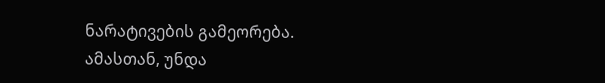ნარატივების გამეორება.
ამასთან, უნდა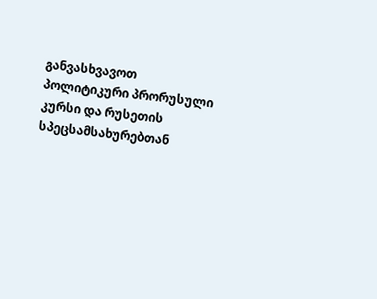განვასხვავოთ პოლიტიკური პრორუსული კურსი და რუსეთის სპეცსამსახურებთან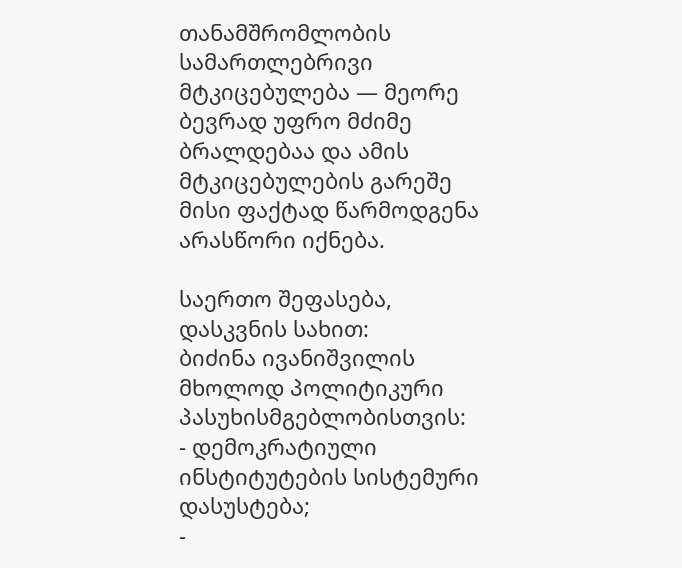თანამშრომლობის სამართლებრივი მტკიცებულება — მეორე ბევრად უფრო მძიმე ბრალდებაა და ამის მტკიცებულების გარეშე მისი ფაქტად წარმოდგენა არასწორი იქნება.

საერთო შეფასება, დასკვნის სახით:
ბიძინა ივანიშვილის მხოლოდ პოლიტიკური პასუხისმგებლობისთვის:
- დემოკრატიული ინსტიტუტების სისტემური დასუსტება;
-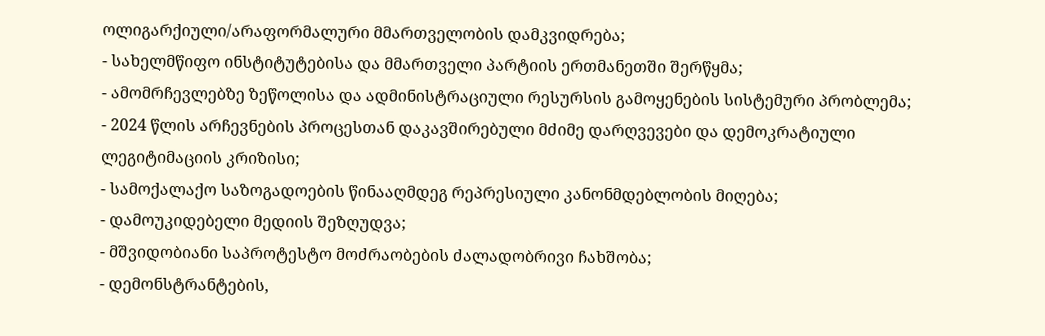ოლიგარქიული/არაფორმალური მმართველობის დამკვიდრება;
- სახელმწიფო ინსტიტუტებისა და მმართველი პარტიის ერთმანეთში შერწყმა;
- ამომრჩევლებზე ზეწოლისა და ადმინისტრაციული რესურსის გამოყენების სისტემური პრობლემა;
- 2024 წლის არჩევნების პროცესთან დაკავშირებული მძიმე დარღვევები და დემოკრატიული ლეგიტიმაციის კრიზისი;
- სამოქალაქო საზოგადოების წინააღმდეგ რეპრესიული კანონმდებლობის მიღება;
- დამოუკიდებელი მედიის შეზღუდვა;
- მშვიდობიანი საპროტესტო მოძრაობების ძალადობრივი ჩახშობა;
- დემონსტრანტების,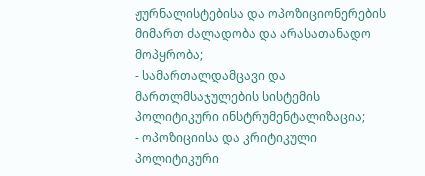ჟურნალისტებისა და ოპოზიციონერების მიმართ ძალადობა და არასათანადო მოპყრობა;
- სამართალდამცავი და მართლმსაჯულების სისტემის პოლიტიკური ინსტრუმენტალიზაცია;
- ოპოზიციისა და კრიტიკული პოლიტიკური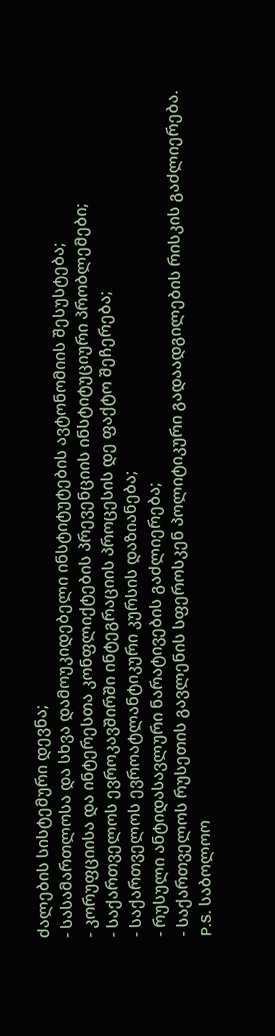ძალების სისტემური დევნა;
- სასამართლოსა და სხვა დამოუკიდებელი ინსტიტუტების ავტონომიის შესუსტება;
- კორუფციისა და ინტერესთა კონფლიქტების პრევენციის ინსტიტუციური პრობლემები;
- საქართველოს ევროკავშირში ინტეგრაციის პროცესის დე ფაქტო შეჩერება;
- საქართველოს ევროატლანტიკური კურსის დაზიანება;
- რუსული ანტიდასავლური ნარატივების გაძლიერება;
- საქართველოს რუსეთის გავლენის სფეროსკენ პოლიტიკური გადაადგილების რისკის გაძლიერება.
P.S. საბოლოო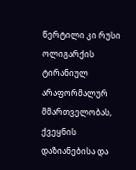წერტილი კი რუსი ოლიგარქის ტირანიულ არაფორმალურ მმართველობას, ქვეყნის დაზიანებისა და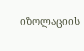იზოლაციის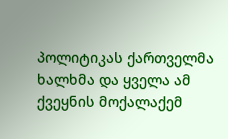პოლიტიკას ქართველმა ხალხმა და ყველა ამ ქვეყნის მოქალაქემ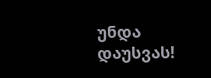უნდა დაუსვას!